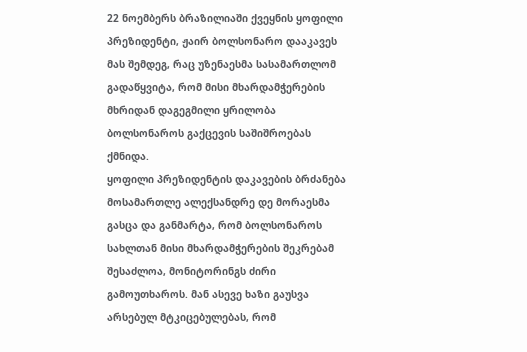22 ნოემბერს ბრაზილიაში ქვეყნის ყოფილი პრეზიდენტი, ჟაირ ბოლსონარო დააკავეს მას შემდეგ, რაც უზენაესმა სასამართლომ გადაწყვიტა, რომ მისი მხარდამჭერების მხრიდან დაგეგმილი ყრილობა ბოლსონაროს გაქცევის საშიშროებას ქმნიდა.
ყოფილი პრეზიდენტის დაკავების ბრძანება მოსამართლე ალექსანდრე დე მორაესმა გასცა და განმარტა, რომ ბოლსონაროს სახლთან მისი მხარდამჭერების შეკრებამ შესაძლოა, მონიტორინგს ძირი გამოუთხაროს. მან ასევე ხაზი გაუსვა არსებულ მტკიცებულებას, რომ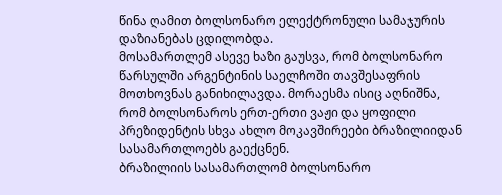წინა ღამით ბოლსონარო ელექტრონული სამაჯურის დაზიანებას ცდილობდა.
მოსამართლემ ასევე ხაზი გაუსვა, რომ ბოლსონარო წარსულში არგენტინის საელჩოში თავშესაფრის მოთხოვნას განიხილავდა. მორაესმა ისიც აღნიშნა, რომ ბოლსონაროს ერთ-ერთი ვაჟი და ყოფილი პრეზიდენტის სხვა ახლო მოკავშირეები ბრაზილიიდან სასამართლოებს გაექცნენ.
ბრაზილიის სასამართლომ ბოლსონარო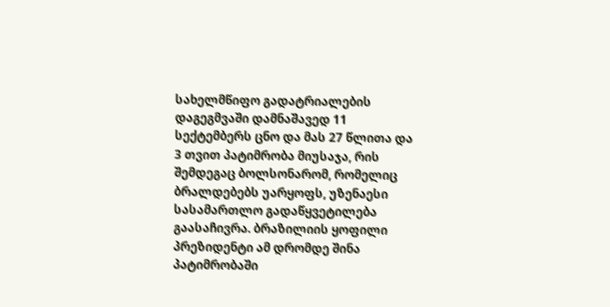სახელმწიფო გადატრიალების დაგეგმვაში დამნაშავედ 11 სექტემბერს ცნო და მას 27 წლითა და 3 თვით პატიმრობა მიუსაჯა, რის შემდეგაც ბოლსონარომ, რომელიც ბრალდებებს უარყოფს, უზენაესი სასამართლო გადაწყვეტილება გაასაჩივრა. ბრაზილიის ყოფილი პრეზიდენტი ამ დრომდე შინა პატიმრობაში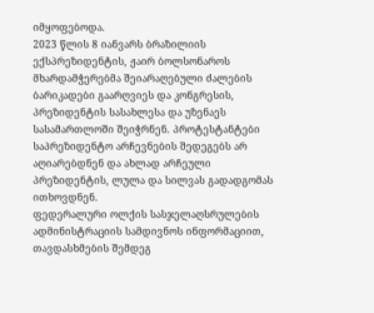იმყოფებოდა.
2023 წლის 8 იანვარს ბრაზილიის ექსპრეზიდენტის, ჟაირ ბოლსონაროს მხარდამჭერებმა შეიარაღებული ძალების ბარიკადები გაარღვიეს და კონგრესის, პრეზიდენტის სასახლესა და უზენაეს სასამართლოში შეიჭრნენ. პროტესტანტები საპრეზიდენტო არჩევნების შედეგებს არ აღიარებდნენ და ახლად არჩეული პრეზიდენტის, ლულა და სილვას გადადგომას ითხოვდნენ.
ფედერალური ოლქის სასჯელაღსრულების ადმინისტრაციის სამდივნოს ინფორმაციით, თავდასხმების შემდეგ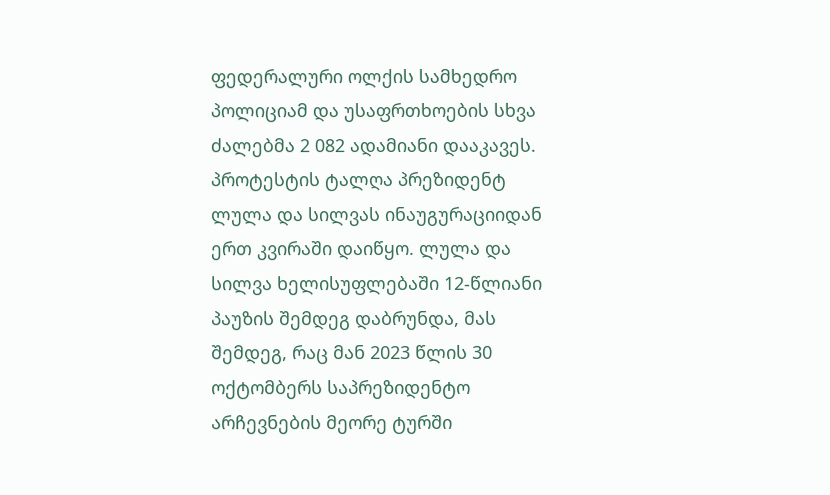ფედერალური ოლქის სამხედრო პოლიციამ და უსაფრთხოების სხვა ძალებმა 2 082 ადამიანი დააკავეს.
პროტესტის ტალღა პრეზიდენტ ლულა და სილვას ინაუგურაციიდან ერთ კვირაში დაიწყო. ლულა და სილვა ხელისუფლებაში 12-წლიანი პაუზის შემდეგ დაბრუნდა, მას შემდეგ, რაც მან 2023 წლის 30 ოქტომბერს საპრეზიდენტო არჩევნების მეორე ტურში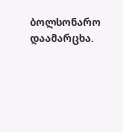ბოლსონარო დაამარცხა.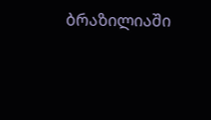ბრაზილიაში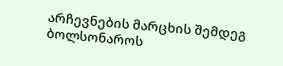არჩევნების მარცხის შემდეგ ბოლსონაროს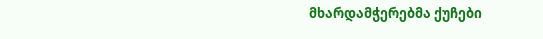მხარდამჭერებმა ქუჩები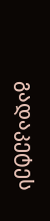გადაკეტეს